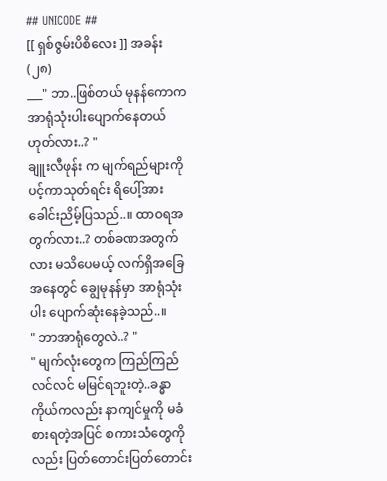## UNICODE ##
[[ ရှစ်ဇွမ်းပိစိလေး ]] အခန်း (၂၈)
___" ဘာ..ဖြစ်တယ် မုနန်ကောက အာရုံသုံးပါးပျောက်နေတယ် ဟုတ်လား..? "
ချူးလီဖုန်း က မျက်ရည်များကို ပင့်ကာသုတ်ရင်း ရိပေါ့်အား ခေါင်းညိမ့်ပြသည်..။ ထာဝရအတွက်လား..? တစ်ခဏအတွက်လား မသိပေမယ့် လက်ရှိအခြေအနေတွင် ချွေမုနန်မှာ အာရုံသုံးပါး ပျောက်ဆုံးနေခဲ့သည်..။
" ဘာအာရုံတွေလဲ..? "
" မျက်လုံးတွေက ကြည်ကြည်လင်လင် မမြင်ရဘူးတဲ့..ခန္ဓာကိုယ်ကလည်း နာကျင်မှုကို မခံစားရတဲ့အပြင် စကားသံတွေကိုလည်း ပြတ်တောင်းပြတ်တောင်း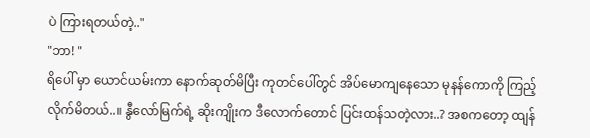ပဲ ကြားရတယ်တဲ့.."
"ဘာ! "
ရိပေါ် မှာ ယောင်ယမ်းကာ နောက်ဆုတ်မိပြီး ကုတင်ပေါ်တွင် အိပ်မောကျနေသော မုနန်ကောကို ကြည့်လိုက်မိတယ်..။ နွီလော်မြက်ရဲ့ ဆိုးကျိုးက ဒီလောက်တောင် ပြင်းထန်သတဲ့လား..? အစကတော့ ထျန်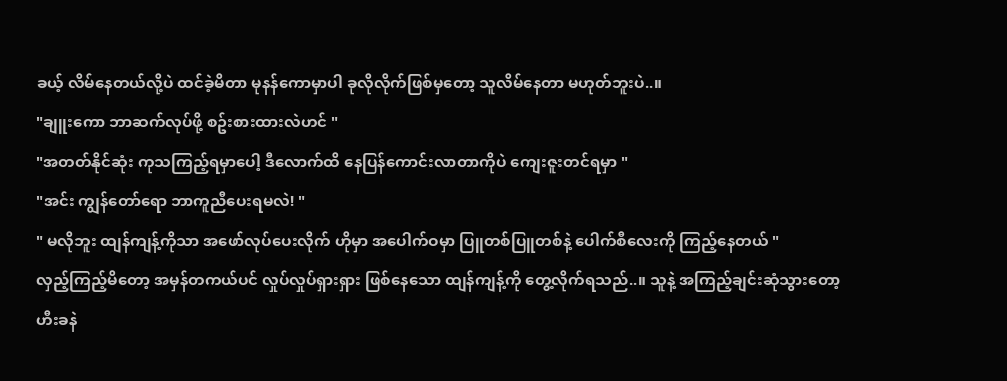ခယ့် လိမ်နေတယ်လို့ပဲ ထင်ခဲ့မိတာ မုနန်ကောမှာပါ ခုလိုလိုက်ဖြစ်မှတော့ သူလိမ်နေတာ မဟုတ်ဘူးပဲ..။
"ချူးကော ဘာဆက်လုပ်ဖို့ စဥ်းစားထားလဲဟင် "
"အတတ်နိုင်ဆုံး ကုသကြည့်ရမှာပေါ့ ဒီလောက်ထိ နေပြန်ကောင်းလာတာကိုပဲ ကျေးဇူးတင်ရမှာ "
"အင်း ကျွန်တော်ရော ဘာကူညီပေးရမလဲ! "
" မလိုဘူး ထျန်ကျန့်ကိုသာ အဖော်လုပ်ပေးလိုက် ဟိုမှာ အပေါက်ဝမှာ ပြူတစ်ပြူတစ်နဲ့ ပေါက်စီလေးကို ကြည့်နေတယ် "
လှည့်ကြည့်မိတော့ အမှန်တကယ်ပင် လှုပ်လှုပ်ရှားရှား ဖြစ်နေသော ထျန်ကျန့်ကို တွေ့လိုက်ရသည်..။ သူနဲ့ အကြည့်ချင်းဆုံသွားတော့ ဟီးခနဲ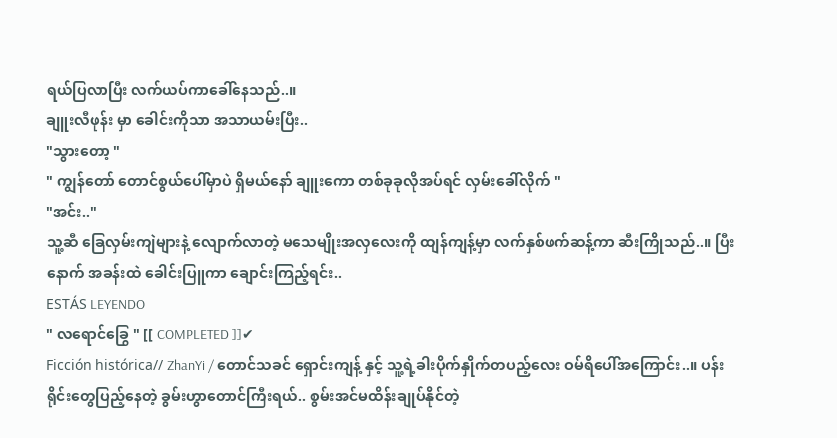ရယ်ပြလာပြီး လက်ယပ်ကာခေါ်နေသည်..။
ချူးလီဖုန်း မှာ ခေါင်းကိုသာ အသာယမ်းပြီး..
"သွားတော့ "
" ကျွန်တော် တောင်စွယ်ပေါ်မှာပဲ ရှိမယ်နော် ချူးကော တစ်ခုခုလိုအပ်ရင် လှမ်းခေါ်လိုက် "
"အင်း.."
သူ့ဆီ ခြေလှမ်းကျဲများနဲ့ လျောက်လာတဲ့ မသေမျိုးအလှလေးကို ထျန်ကျန့်မှာ လက်နှစ်ဖက်ဆန့်ကာ ဆီးကြိုသည်..။ ပြီးနောက် အခန်းထဲ ခေါင်းပြူကာ ချောင်းကြည့်ရင်း..
ESTÁS LEYENDO
" လရောင်ခြွေ " [[ COMPLETED ]]✔
Ficción histórica// ZhanYi / တောင်သခင် ရှောင်းကျန့် နှင့် သူ့ရဲ့ခါးပိုက်နှိုက်တပည့်လေး ဝမ်ရိပေါ်အကြောင်း..။ ပန်းရိုင်းတွေပြည့်နေတဲ့ ခွမ်းဟွာတောင်ကြီးရယ်.. စွမ်းအင်မထိန်းချုပ်နိုင်တဲ့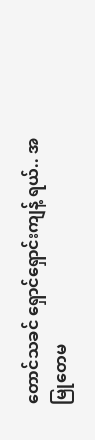တောင်သခင် ရှောင်ရှောင်းကျန့် ရယ်.. အမြုတေမ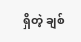ရှိတဲ့ ချစ်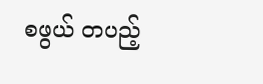စဖွယ် တပည့်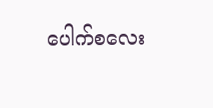ပေါက်စလေး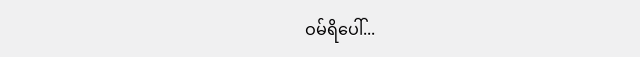ဝမ်ရိပေါ်...